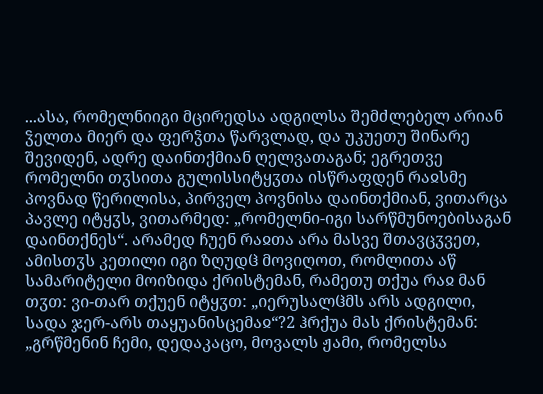...ასა, რომელნიიგი მცირედსა ადგილსა შემძლებელ არიან ჴელთა მიერ და ფერჴთა წარვლად, და უკუეთუ შინარე შევიდენ, ადრე დაინთქმიან ღელვათაგან; ეგრეთვე რომელნი თჳსითა გულისსიტყჳთა ისწრაფდენ რაჲსმე პოვნად წერილისა, პირველ პოვნისა დაინთქმიან, ვითარცა პავლე იტყჳს, ვითარმედ: „რომელნი-იგი სარწმუნოებისაგან დაინთქნეს“. არამედ ჩუენ რაჲთა არა მასვე შთავცჳვეთ, ამისთჳს კეთილი იგი ზღუდჱ მოვიღოთ, რომლითა აწ სამარიტელი მოიზიდა ქრისტემან, რამეთუ თქუა რაჲ მან თჳთ: ვი-თარ თქუენ იტყჳთ: „იერუსალჱმს არს ადგილი, სადა ჯერ-არს თაყუანისცემაჲ“?2 ჰრქუა მას ქრისტემან: „გრწმენინ ჩემი, დედაკაცო, მოვალს ჟამი, რომელსა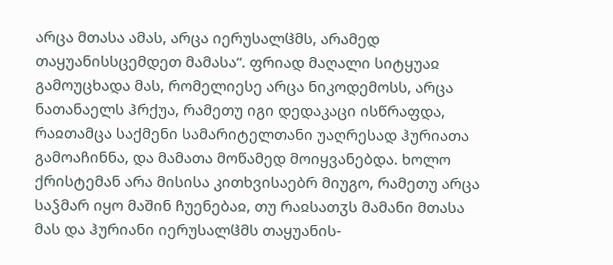არცა მთასა ამას, არცა იერუსალჱმს, არამედ თაყუანისსცემდეთ მამასა“. ფრიად მაღალი სიტყუაჲ გამოუცხადა მას, რომელიესე არცა ნიკოდემოსს, არცა ნათანაელს ჰრქუა, რამეთუ იგი დედაკაცი ისწრაფდა, რაჲთამცა საქმენი სამარიტელთანი უაღრესად ჰურიათა გამოაჩინნა, და მამათა მოწამედ მოიყვანებდა. ხოლო ქრისტემან არა მისისა კითხვისაებრ მიუგო, რამეთუ არცა საჴმარ იყო მაშინ ჩუენებაჲ, თუ რაჲსათჳს მამანი მთასა მას და ჰურიანი იერუსალჱმს თაყუანის-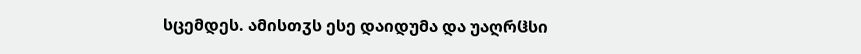სცემდეს. ამისთჳს ესე დაიდუმა და უაღრჱსი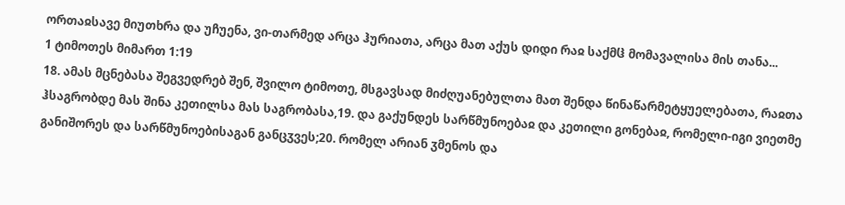ორთაჲსავე მიუთხრა და უჩუენა, ვი-თარმედ არცა ჰურიათა, არცა მათ აქუს დიდი რაჲ საქმჱ მომავალისა მის თანა...
1 ტიმოთეს მიმართ 1:19
18. ამას მცნებასა შეგვედრებ შენ, შვილო ტიმოთე, მსგავსად მიძღუანებულთა მათ შენდა წინაწარმეტყუელებათა, რაჲთა ჰსაგრობდე მას შინა კეთილსა მას საგრობასა,19. და გაქუნდეს სარწმუნოებაჲ და კეთილი გონებაჲ, რომელი-იგი ვიეთმე განიშორეს და სარწმუნოებისაგან განცჳვეს;20. რომელ არიან ჳმენოს და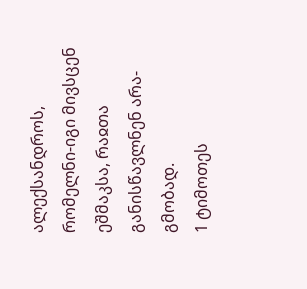ალექსანდროს, რომელნი-იგი მივსცენ ეშმაკსა, რაჲთა განისწავლნენ არა-გმობად.
1 ტიმოთეს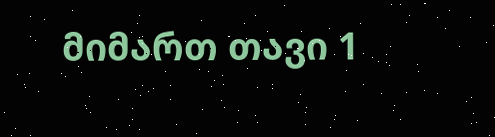მიმართ თავი 1